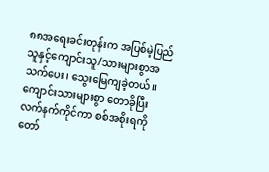၈၈အရေးခင်းတုန်းက အပြစ်မဲ့ပြည်သူနှင့်ကျောင်းသူ/သားများစွာအသက်ပေး၊ သွေးမြေကျခဲ့တယ်။ ကျောင်းသားများစွာ တောခိုပြီး လက်နက်ကိုင်ကာ စစ်အစိုးရကို တော်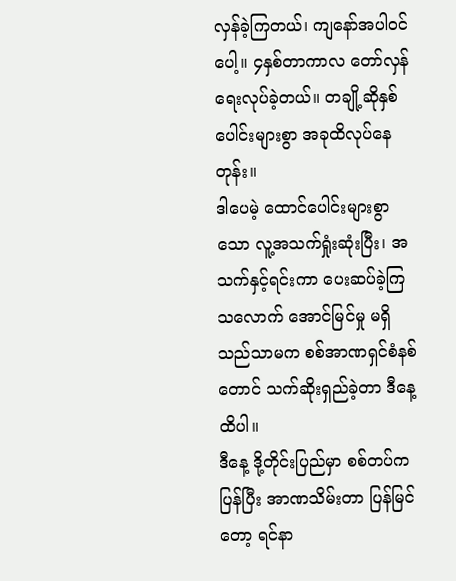လှန်ခဲ့ကြတယ်၊ ကျနော်အပါဝင်ပေါ့။ ၄နှစ်တာကာလ တော်လှန်ရေးလုပ်ခဲ့တယ်။ တချို့ဆိုနှစ်ပေါင်းများစွာ အခုထိလုပ်နေတုန်း။
ဒါပေမဲ့ ထောင်ပေါင်းများစွာသော လူ့အသက်ရှုံးဆုံးပြီး၊ အသက်နှင့်ရင်းကာ ပေးဆပ်ခဲ့ကြသလောက် အောင်မြင်မှု မရှိသည်သာမက စစ်အာဏရှင်စံနစ်တောင် သက်ဆိုးရှည်ခဲ့တာ ဒီနေ့ထိပါ။
ဒီနေ့ ဒို့တိုင်းပြည်မှာ စစ်တပ်ကပြန်ပြီး အာဏသိမ်းတာ ပြန်မြင်တော့ ရင်နာ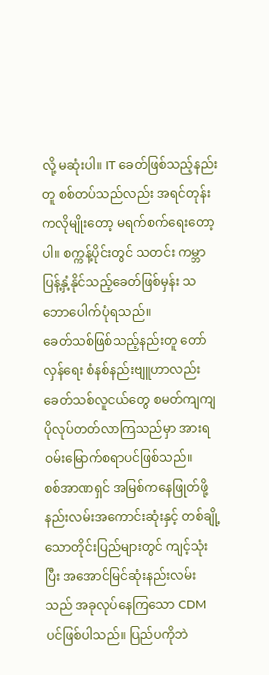လို့ မဆုံးပါ။ IT ခေတ်ဖြစ်သည့်နည်းတူ စစ်တပ်သည်လည်း အရင်တုန်းကလိုမျိုးတော့ မရက်စက်ရေးတော့ပါ။ စက္ကန့်ပိုင်းတွင် သတင်း ကမ္ဘာပြန့်နှံ့နိုင်သည့်ခေတ်ဖြစ်မှန်း သဘောပေါက်ပုံရသည်။
ခေတ်သစ်ဖြစ်သည့်နည်းတူ တော်လှန်ရေး စံနစ်နည်းဗျူဟာလည်း ခေတ်သစ်လူငယ်တွေ စမတ်ကျကျ ပိုလုပ်တတ်လာကြသည်မှာ အားရဝမ်းမြောက်စရာပင်ဖြစ်သည်။
စစ်အာဏရှင် အမြစ်ကနေဖြုတ်ဖို့ နည်းလမ်းအကောင်းဆုံးနှင့် တစ်ချို့သောတိုင်းပြည်များတွင် ကျင့်သုံးပြီး အအောင်မြင်ဆုံးနည်းလမ်းသည် အခုလုပ်နေကြသော CDM ပင်ဖြစ်ပါသည်။ ပြည်ပကိုဘဲ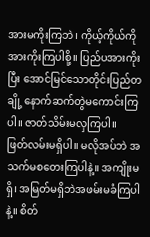အားမကိုးကြဘဲ၊ ကိုယ့်ကိုယ်ကိုအားကိုးကြပါစို့။ ပြည်ပအားကိုးပြီး အောင်မြင်သောတိုင်းပြည်တချို့ နောက်ဆက်တွဲမကောင်းကြပါ။ ဇာတ်သိမ်းမလှကြပါ။
ဖြတ်လမ်းမရှိပါ။ မလိုအပ်ဘဲ အသက်မစတေးကြပါနဲ့။ အကျိုးမရှိ၊ အမြတ်မရှိဘဲအဖမ်းမခံကြပါနဲ့။ စိတ်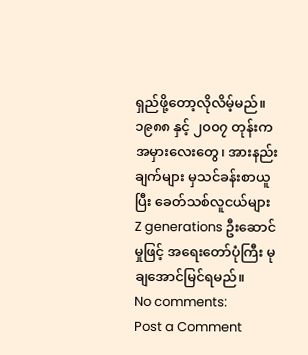ရှည်ဖို့တော့လိုလိမ့်မည်။ ၁၉၈၈ နှင့် ၂၀၀၇ တုန်းကအမှားလေးတွေ၊ အားနည်းချက်များ မှသင်ခန်းစာယူပြီး ခေတ်သစ်လူငယ်များ Z generations ဦးဆောင်မှုဖြင့် အရေးတော်ပုံကြီး မုချအောင်မြင်ရမည်။
No comments:
Post a Comment